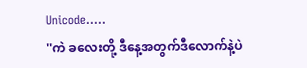Unicode.....
''ကဲ ခလေးတို့ ဒီနေ့အတွက်ဒီလောက်နဲ့ပဲ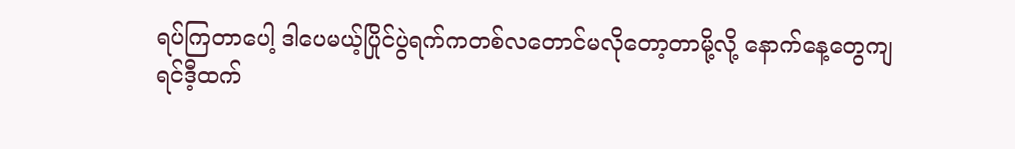ရပ်ကြတာပေါ့ ဒါပေမယ့်ပြိုင်ပွဲရက်ကတစ်လတောင်မလိုတော့တာမို့လို့ နောက်နေ့တွေကျရင်ဒီ့ထက်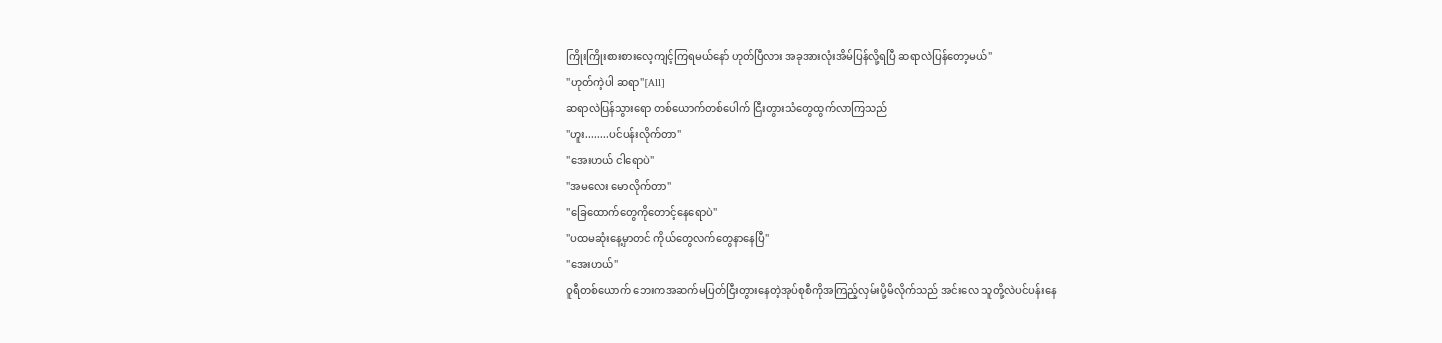ကြိုးကြိုးစားစားလေ့ကျင့်ကြရမယ်နော် ဟုတ်ပြီလား အခုအားလုံးအိမ်ပြန်လို့ရပြီ ဆရာလဲပြန်တော့မယ်''
''ဟုတ်ကဲ့ပါ ဆရာ''[All]
ဆရာလဲပြန်သွားရော တစ်ယောက်တစ်ပေါက် ငြီးတွားသံတွေထွက်လာကြသည်
''ဟူး........ပင်ပန်းလိုက်တာ''
''အေးဟယ် ငါရောပဲ''
''အမလေး မောလိုက်တာ''
''ခြေထောက်တွေကိုတောင့်နေရောပဲ''
''ပထမဆုံးနေ့မှာတင် ကိုယ်တွေလက်တွေနာနေပြီ''
''အေးဟယ်''
ဝူရီတစ်ယောက် ဘေးကအဆက်မပြတ်ငြီးတွားနေတဲ့အုပ်စုစီကိုအကြည့်လှမ်းပို့မိလိုက်သည် အင်းလေ သူတို့လဲပင်ပန်းနေ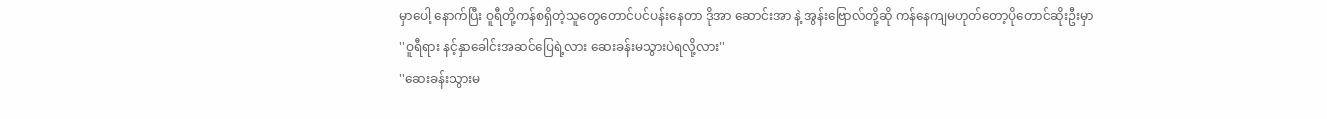မှာပေါ့ နောက်ပြီး ဝူရီတို့ကန်စရှိတဲ့သူတွေတောင်ပင်ပန်းနေတာ ဒိုအာ ဆောင်းအာ နဲ့ အွန်းဗြောလ်တို့ဆို ကန်နေကျမဟုတ်တော့ပိုတောင်ဆိုးဦးမှာ
''ဝူရီရား နင့်နှာခေါင်းအဆင်ပြေရဲ့လား ဆေးခန်းမသွားပဲရလို့လား''
''ဆေးခန်းသွားမ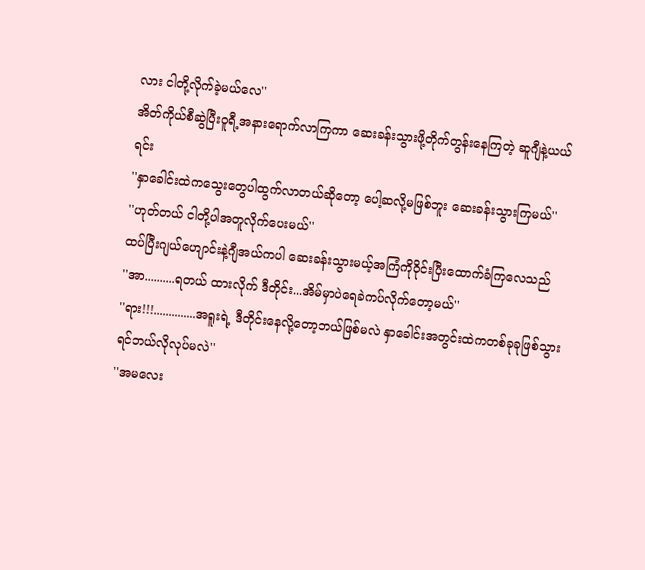လား ငါတို့လိုက်ခဲ့မယ်လေ''
အိတ်ကိုယ်စီဆွဲပြီးဝူရီ့အနားရောက်လာကြကာ ဆေးခန်းသွားဖို့တိုက်တွန်းနေကြတဲ့ ဆူဂျီနဲ့ယယ်ရင်း
''နှာခေါင်းထဲကသွေးတွေပါထွက်လာတယ်ဆိုတော့ ပေါ့ဆလို့မဖြစ်ဘူး ဆေးခန်းသွားကြမယ်''
''ဟုတ်တယ် ငါတို့ပါအတူလိုက်ပေးမယ်''
ထပ်ပြီးဂျယ်ဟျောင်းနဲ့ဂျီအယ်ကပါ ဆေးခန်းသွားမယ့်အကြံကိုဝိုင်းပြီးထောက်ခံကြလေသည်
''အာ..........ရတယ် ထားလိုက် ဒီတိုင်း...အိမ်မှာပဲရေခဲကပ်လိုက်တော့မယ်''
''ရား!!!..............အရူးရဲ့ ဒီတိုင်းနေလို့တော့ဘယ်ဖြစ်မလဲ နှာခေါင်းအတွင်းထဲကတစ်ခုခုဖြစ်သွားရင်ဘယ်လိုလုပ်မလဲ''
''အမလေး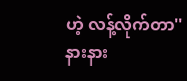ဟဲ့ လန့်လိုက်တာ''
နားနား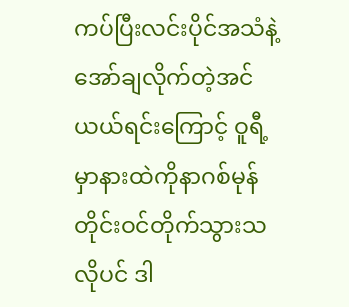ကပ်ပြီးလင်းပိုင်အသံနဲ့အော်ချလိုက်တဲ့အင်ယယ်ရင်းကြောင့် ဝူရီ့မှာနားထဲကိုနာဂစ်မုန်တိုင်းဝင်တိုက်သွားသလိုပင် ဒါ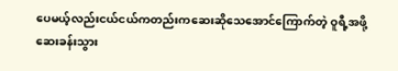ပေမယ့်လည်းငယ်ငယ်ကတည်းကဆေးဆိုသေအောင်ကြောက်တဲ့ ဝူရီ့အဖို့ ဆေးခန်းသွား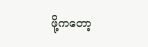ဖို့ကတော့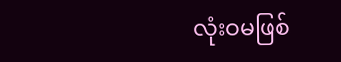လုံးဝမဖြစ်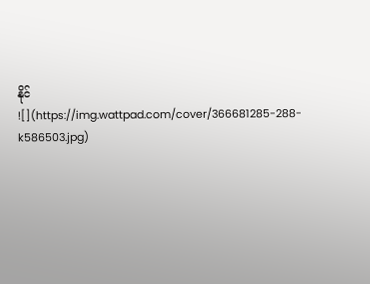နိုင်
![](https://img.wattpad.com/cover/366681285-288-k586503.jpg)